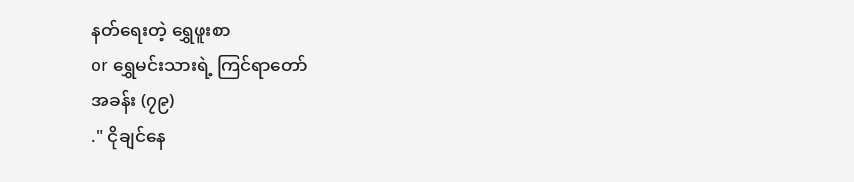နတ်ရေးတဲ့ ရွှေဖူးစာ
or ရွှေမင်းသားရဲ့ ကြင်ရာတော်
အခန်း (၇၉)
." ငိုချင်နေ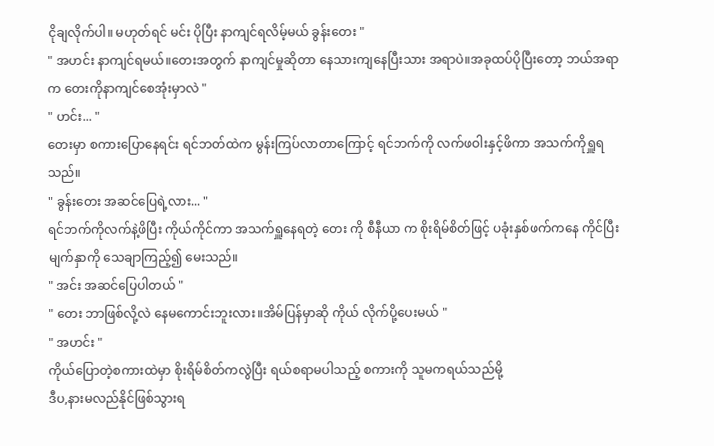ငိုချလိုက်ပါ။ မဟုတ်ရင် မင်း ပိုပြီး နာကျင်ရလိမ့်မယ် ခွန်းတေး "
" အဟင်း နာကျင်ရမယ်။တေးအတွက် နာကျင်မှုဆိုတာ နေသားကျနေပြီးသား အရာပဲ။အခုထပ်ပိုပြီးတော့ ဘယ်အရာက တေးကိုနာကျင်စေအုံးမှာလဲ "
" ဟင်း... "
တေးမှာ စကားပြောနေရင်း ရင်ဘတ်ထဲက မွန်းကြပ်လာတာကြောင့် ရင်ဘက်ကို လက်ဖဝါးနှင့်ဖိကာ အသက်ကိုရှူရသည်။
" ခွန်းတေး အဆင်ပြေရဲ့လား... "
ရင်ဘက်ကိုလက်နဲ့ဖိပြီး ကိုယ်ကိုင်ကာ အသက်ရှူနေရတဲ့ တေး ကို စီနီယာ က စိုးရိမ်စိတ်ဖြင့် ပခုံးနှစ်ဖက်ကနေ ကိုင်ပြီး မျက်နှာကို သေချာကြည့်၍ မေးသည်။
" အင်း အဆင်ပြေပါတယ် "
" တေး ဘာဖြစ်လို့လဲ နေမကောင်းဘူးလား။အိမ်ပြန်မှာဆို ကိုယ် လိုက်ပို့ပေးမယ် "
" အဟင်း "
ကိုယ်ပြောတဲ့စကားထဲမှာ စိုးရိမ်စိတ်ကလွဲပြီး ရယ်စရာမပါသည့် စကားကို သူမကရယ်သည်မို့
ဒီပ,နားမလည်နိုင်ဖြစ်သွားရ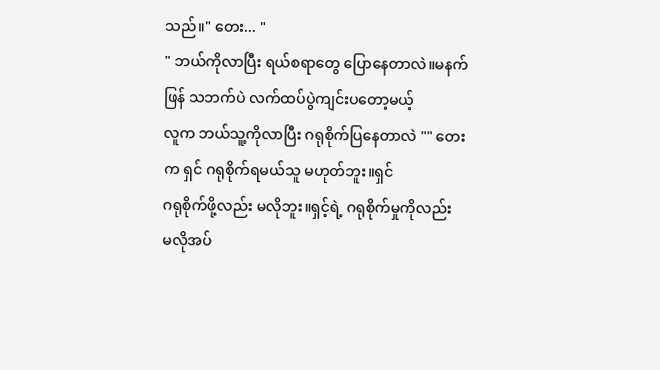သည်။" တေး... "
" ဘယ်ကိုလာပြီး ရယ်စရာတွေ ပြောနေတာလဲ။မနက်ဖြန် သဘက်ပဲ လက်ထပ်ပွဲကျင်းပတော့မယ့်
လူက ဘယ်သူ့ကိုလာပြီး ဂရုစိုက်ပြနေတာလဲ "" တေး က ရှင် ဂရုစိုက်ရမယ်သူ မဟုတ်ဘူး။ရှင်
ဂရုစိုက်ဖို့လည်း မလိုဘူး။ရှင့်ရဲ့ ဂရုစိုက်မှုကိုလည်း
မလိုအပ်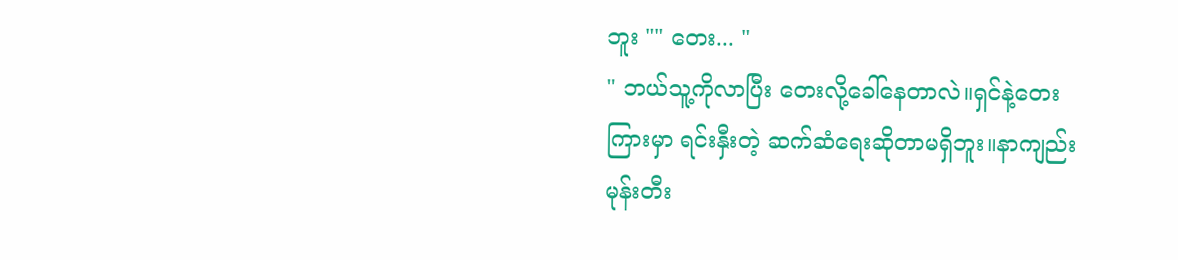ဘူး "" တေး... "
" ဘယ်သူ့ကိုလာပြီး တေးလို့ခေါ်နေတာလဲ။ရှင်နဲ့တေးကြားမှာ ရင်းနှီးတဲ့ ဆက်ဆံရေးဆိုတာမရှိဘူး။နာကျည်းမုန်းတီး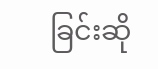ခြင်းဆို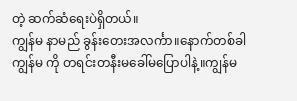တဲ့ ဆက်ဆံရေးပဲရှိတယ်။
ကျွန်မ နာမည် ခွန်းတေးအလင်္ကာ။နောက်တစ်ခါ
ကျွန်မ ကို တရင်းတနီးမခေါ်မပြောပါနဲ့။ကျွန်မ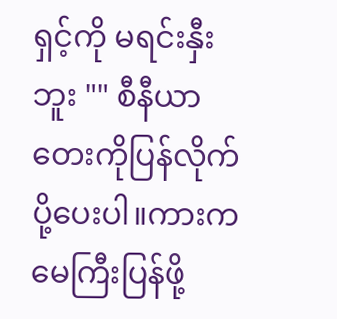ရှင့်ကို မရင်းနှီးဘူး "" စီနီယာ တေးကိုပြန်လိုက်ပို့ပေးပါ။ကားက မေကြီးပြန်ဖို့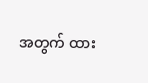အတွက် ထား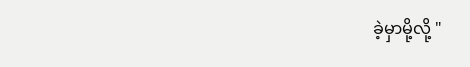ခဲ့မှာမို့လို့ "